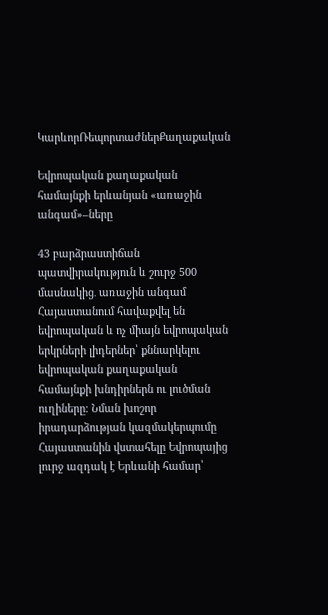ԿարևորՌեպորտաժներՔաղաքական

Եվրոպական քաղաքական համայնքի երևանյան «առաջին անգամ»–ները

43 բարձրաստիճան պատվիրակություն և շուրջ 500 մասնակից․ առաջին անգամ Հայաստանում հավաքվել են եվրոպական և ոչ միայն եվրոպական երկրների լիդերներ՝ քննարկելու եվրոպական քաղաքական համայնքի խնդիրներն ու լուծման ուղիները։ Նման խոշոր իրադարձության կազմակերպումը Հայաստանին վստահելը Եվրոպայից լուրջ ազդակ է Երևանի համար՝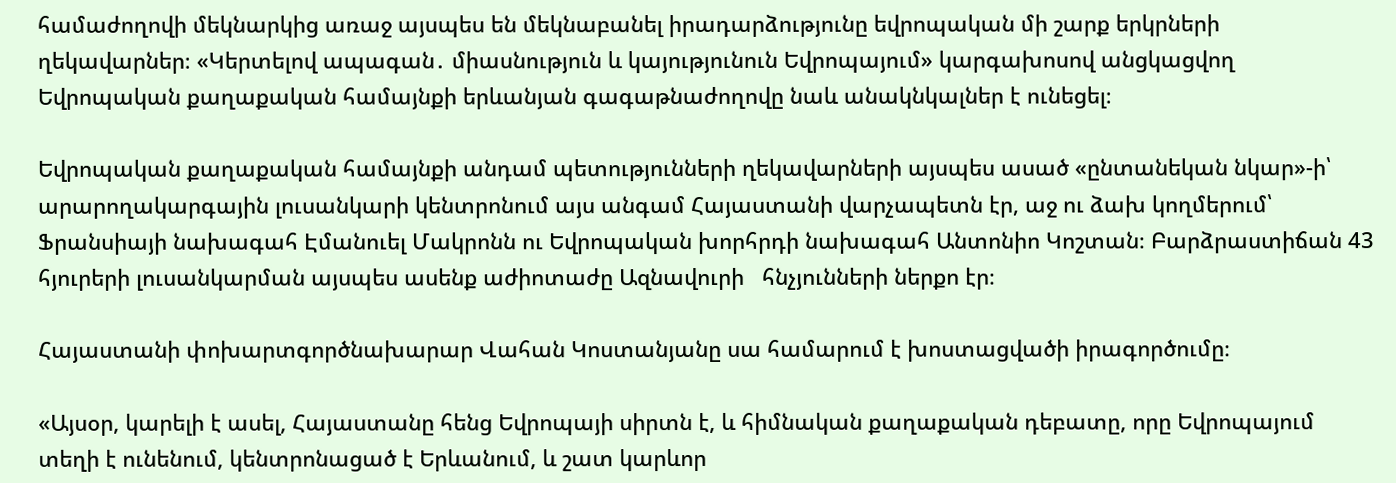համաժողովի մեկնարկից առաջ այսպես են մեկնաբանել իրադարձությունը եվրոպական մի շարք երկրների ղեկավարներ։ «Կերտելով ապագան․ միասնություն և կայությունուն Եվրոպայում» կարգախոսով անցկացվող Եվրոպական քաղաքական համայնքի երևանյան գագաթնաժողովը նաև անակնկալներ է ունեցել։

Եվրոպական քաղաքական համայնքի անդամ պետությունների ղեկավարների այսպես ասած «ընտանեկան նկար»-ի՝ արարողակարգային լուսանկարի կենտրոնում այս անգամ Հայաստանի վարչապետն էր, աջ ու ձախ կողմերում՝ Ֆրանսիայի նախագահ Էմանուել Մակրոնն ու Եվրոպական խորհրդի նախագահ Անտոնիո Կոշտան։ Բարձրաստիճան 43 հյուրերի լուսանկարման այսպես ասենք աժիոտաժը Ազնավուրի   հնչյունների ներքո էր։

Հայաստանի փոխարտգործնախարար Վահան Կոստանյանը սա համարում է խոստացվածի իրագործումը։

«Այսօր, կարելի է ասել, Հայաստանը հենց Եվրոպայի սիրտն է, և հիմնական քաղաքական դեբատը, որը Եվրոպայում տեղի է ունենում, կենտրոնացած է Երևանում, և շատ կարևոր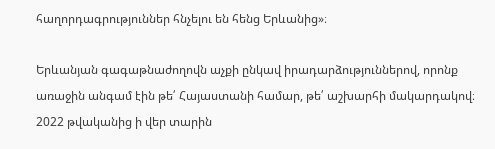հաղորդագրություններ հնչելու են հենց Երևանից»։

Երևանյան գագաթնաժողովն աչքի ընկավ իրադարձություններով, որոնք առաջին անգամ էին թե՛ Հայաստանի համար, թե՛ աշխարհի մակարդակով։ 2022 թվականից ի վեր տարին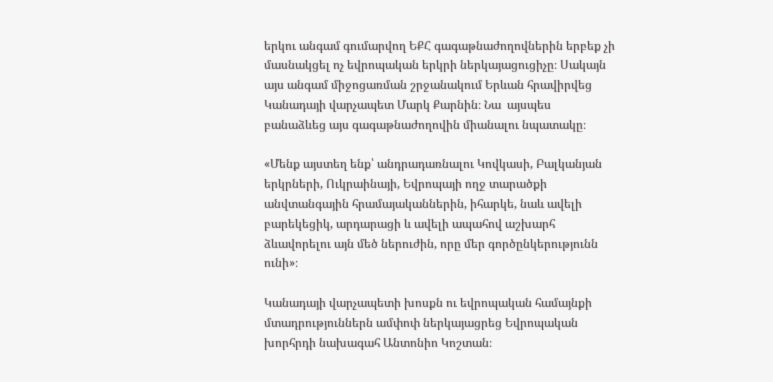երկու անգամ գումարվող ԵՔՀ գագաթնաժողովներին երբեք չի մասնակցել ոչ եվրոպական երկրի ներկայացուցիչը։ Սակայն այս անգամ միջոցառման շրջանակում Երևան հրավիրվեց Կանադայի վարչապետ Մարկ Քարնին։ Նա  այսպես բանաձևեց այս գագաթնաժողովին միանալու նպատակը։

«Մենք այստեղ ենք՝ անդրադառնալու Կովկասի, Բալկանյան երկրների, Ուկրաինայի, Եվրոպայի ողջ տարածքի անվտանգային հրամայականներին, իհարկե, նաև ավելի բարեկեցիկ, արդարացի և ավելի ապահով աշխարհ ձևավորելու այն մեծ ներուժին, որը մեր գործընկերությունն ունի»։

Կանադայի վարչապետի խոսքն ու եվրոպական համայնքի մտադրություններն ամփոփ ներկայացրեց Եվրոպական խորհրդի նախագահ Անտոնիո Կոշտան։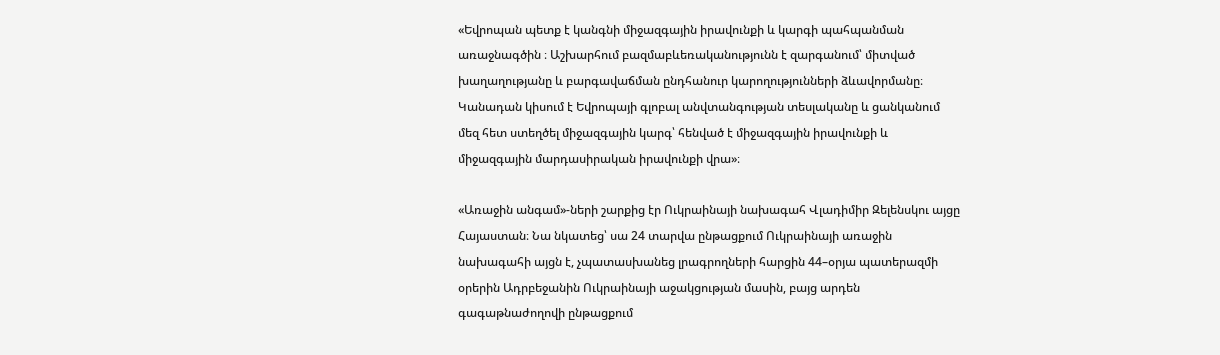«Եվրոպան պետք է կանգնի միջազգային իրավունքի և կարգի պահպանման առաջնագծին ։ Աշխարհում բազմաբևեռականությունն է զարգանում՝ միտված խաղաղությանը և բարգավաճման ընդհանուր կարողությունների ձևավորմանը։   Կանադան կիսում է Եվրոպայի գլոբալ անվտանգության տեսլականը և ցանկանում մեզ հետ ստեղծել միջազգային կարգ՝ հենված է միջազգային իրավունքի և միջազգային մարդասիրական իրավունքի վրա»։

«Առաջին անգամ»-ների շարքից էր Ուկրաինայի նախագահ Վլադիմիր Զելենսկու այցը Հայաստան։ Նա նկատեց՝ սա 24 տարվա ընթացքում Ուկրաինայի առաջին նախագահի այցն է, չպատասխանեց լրագրողների հարցին 44–օրյա պատերազմի օրերին Ադրբեջանին Ուկրաինայի աջակցության մասին, բայց արդեն գագաթնաժողովի ընթացքում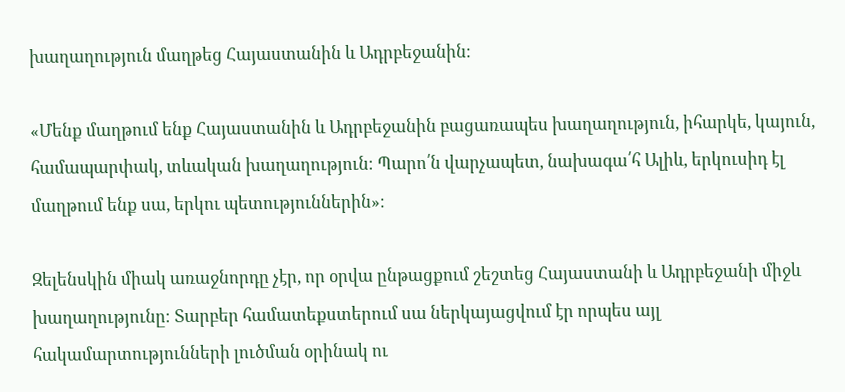խաղաղություն մաղթեց Հայաստանին և Ադրբեջանին։

«Մենք մաղթում ենք Հայաստանին և Ադրբեջանին բացառապես խաղաղություն, իհարկե, կայուն, համապարփակ, տևական խաղաղություն։ Պարո՛ն վարչապետ, նախագա՛հ Ալիև, երկուսիդ էլ մաղթում ենք սա, երկու պետություններին»։

Զելենսկին միակ առաջնորդը չէր, որ օրվա ընթացքում շեշտեց Հայաստանի և Ադրբեջանի միջև խաղաղությունը։ Տարբեր համատեքստերում սա ներկայացվում էր որպես այլ հակամարտությունների լուծման օրինակ ու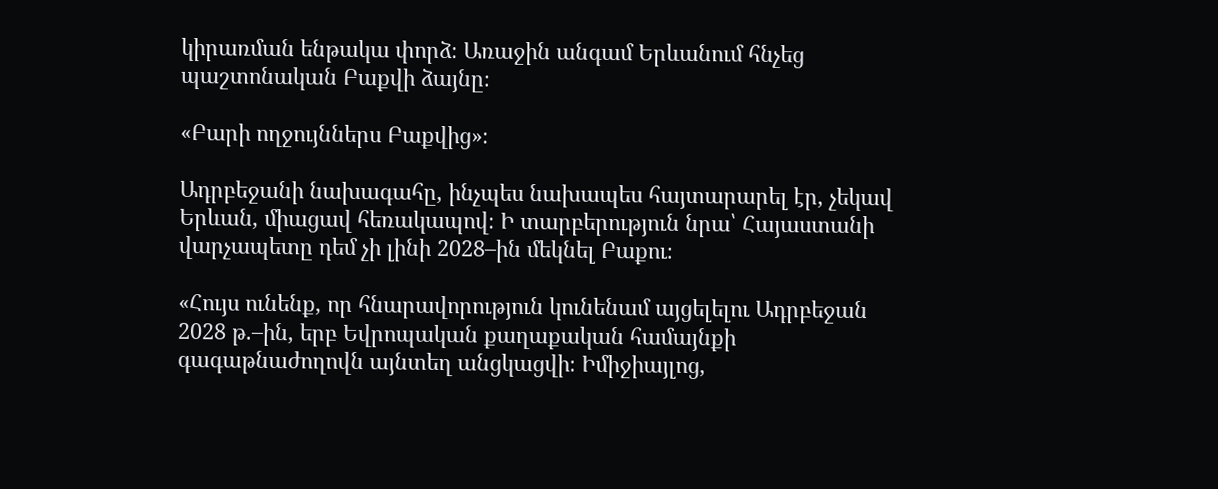կիրառման ենթակա փորձ։ Առաջին անգամ Երևանում հնչեց պաշտոնական Բաքվի ձայնը։

«Բարի ողջույններս Բաքվից»։

Ադրբեջանի նախագահը, ինչպես նախապես հայտարարել էր, չեկավ Երևան, միացավ հեռակապով։ Ի տարբերություն նրա՝ Հայաստանի վարչապետը դեմ չի լինի 2028–ին մեկնել Բաքու։

«Հույս ունենք, որ հնարավորություն կունենամ այցելելու Ադրբեջան 2028 թ.–ին, երբ Եվրոպական քաղաքական համայնքի  գագաթնաժողովն այնտեղ անցկացվի։ Իմիջիայլոց,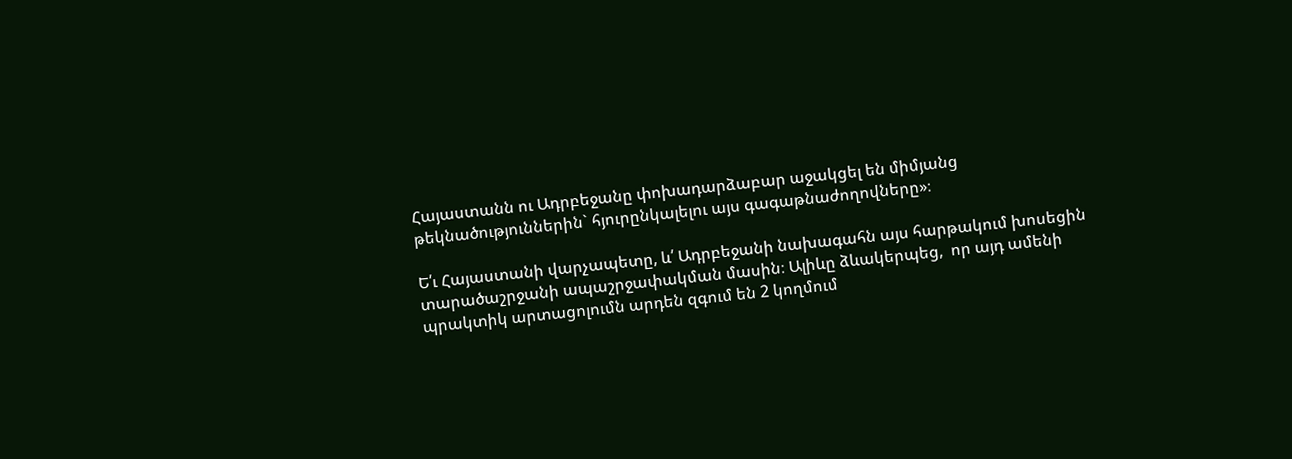Հայաստանն ու Ադրբեջանը փոխադարձաբար աջակցել են միմյանց թեկնածություններին` հյուրընկալելու այս գագաթնաժողովները»։

Ե՛ւ Հայաստանի վարչապետը, և՛ Ադրբեջանի նախագահն այս հարթակում խոսեցին տարածաշրջանի ապաշրջափակման մասին։ Ալիևը ձևակերպեց,  որ այդ ամենի պրակտիկ արտացոլումն արդեն զգում են 2 կողմում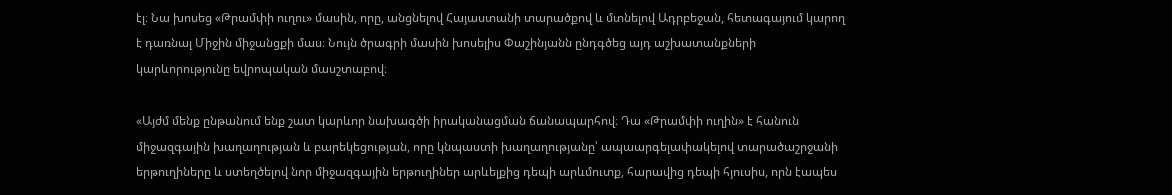էլ։ Նա խոսեց «Թրամփի ուղու» մասին, որը, անցնելով Հայաստանի տարածքով և մտնելով Ադրբեջան, հետագայում կարող է դառնալ Միջին միջանցքի մաս։ Նույն ծրագրի մասին խոսելիս Փաշինյանն ընդգծեց այդ աշխատանքների կարևորությունը եվրոպական մասշտաբով։

«Այժմ մենք ընթանում ենք շատ կարևոր նախագծի իրականացման ճանապարհով։ Դա «Թրամփի ուղին» է հանուն միջազգային խաղաղության և բարեկեցության, որը կնպաստի խաղաղությանը՝ ապաարգելափակելով տարածաշրջանի երթուղիները և ստեղծելով նոր միջազգային երթուղիներ արևելքից դեպի արևմուտք, հարավից դեպի հյուսիս, որն էապես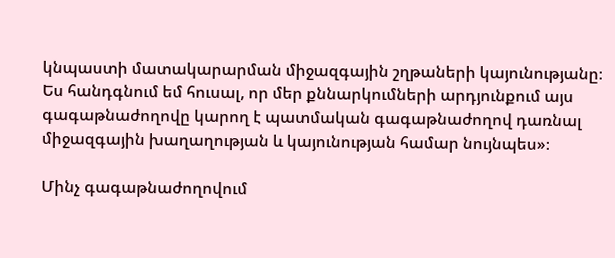կնպաստի մատակարարման միջազգային շղթաների կայունությանը։ Ես հանդգնում եմ հուսալ, որ մեր քննարկումների արդյունքում այս գագաթնաժողովը կարող է պատմական գագաթնաժողով դառնալ միջազգային խաղաղության և կայունության համար նույնպես»։

Մինչ գագաթնաժողովում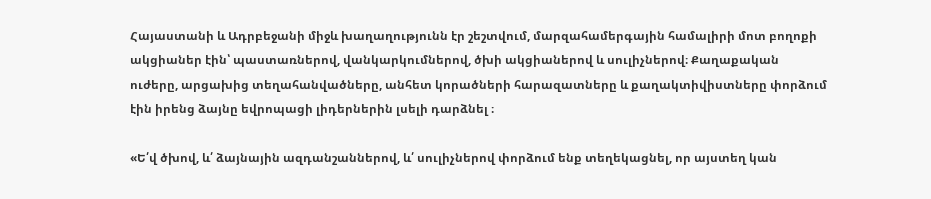Հայաստանի և Ադրբեջանի միջև խաղաղությունն էր շեշտվում, մարզահամերգային համալիրի մոտ բողոքի ակցիաներ էին՝ պաստառներով, վանկարկումներով, ծխի ակցիաներով և սուլիչներով։ Քաղաքական ուժերը, արցախից տեղահանվածները, անհետ կորածների հարազատները և քաղակտիվիստները փորձում էին իրենց ձայնը եվրոպացի լիդերներին լսելի դարձնել ։

«Ե՛վ ծխով, և՛ ձայնային ազդանշաններով, և՛ սուլիչներով փորձում ենք տեղեկացնել, որ այստեղ կան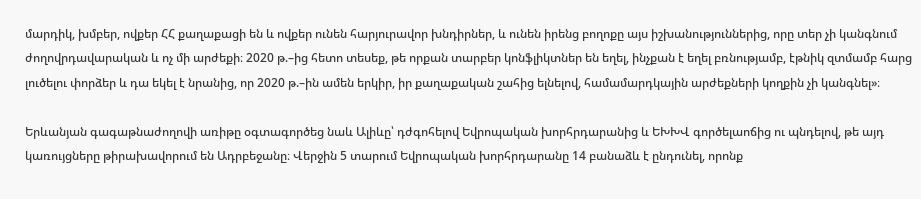մարդիկ, խմբեր, ովքեր ՀՀ քաղաքացի են և ովքեր ունեն հարյուրավոր խնդիրներ, և ունեն իրենց բողոքը այս իշխանություններից, որը տեր չի կանգնում ժողովրդավարական և ոչ մի արժեքի։ 2020 թ.–ից հետո տեսեք, թե որքան տարբեր կոնֆլիկտներ են եղել, ինչքան է եղել բռնությամբ, էթնիկ զտմամբ հարց լուծելու փորձեր և դա եկել է նրանից, որ 2020 թ.–ին ամեն երկիր, իր քաղաքական շահից ելնելով, համամարդկային արժեքների կողքին չի կանգնել»։

Երևանյան գագաթնաժողովի առիթը օգտագործեց նաև Ալիևը՝ դժգոհելով Եվրոպական խորհրդարանից և ԵԽԽՎ գործելաոճից ու պնդելով, թե այդ կառույցները թիրախավորում են Ադրբեջանը։ Վերջին 5 տարում Եվրոպական խորհրդարանը 14 բանաձև է ընդունել, որոնք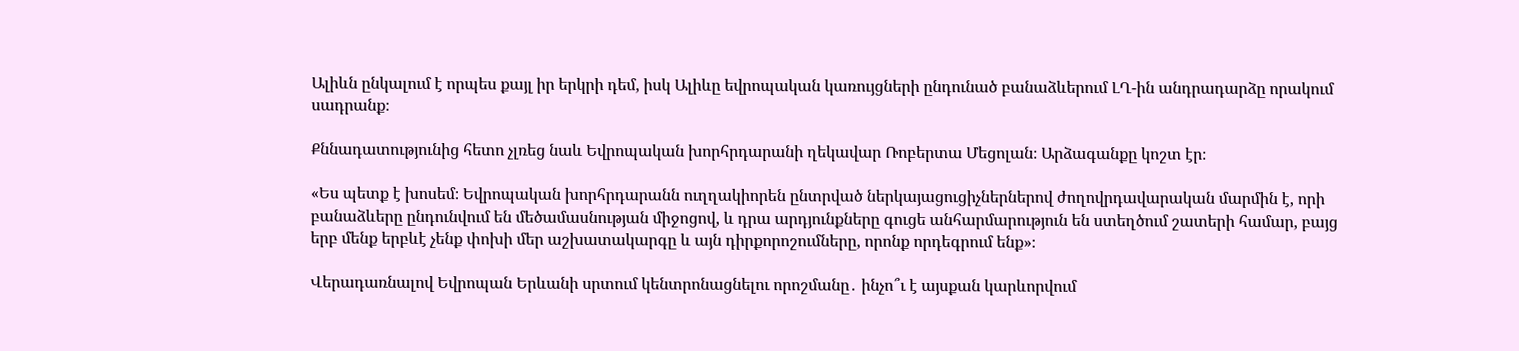Ալիևն ընկալում է որպես քայլ իր երկրի դեմ, իսկ Ալիևը եվրոպական կառույցների ընդունած բանաձևերում ԼՂ-ին անդրադարձը որակում սադրանք։

Քննադատությունից հետո չլռեց նաև Եվրոպական խորհրդարանի ղեկավար Ռոբերտա Մեցոլան։ Արձագանքը կոշտ էր։

«Ես պետք է խոսեմ։ Եվրոպական խորհրդարանն ուղղակիորեն ընտրված ներկայացուցիչներներով ժողովրդավարական մարմին է, որի բանաձևերը ընդունվում են մեծամասնության միջոցով, և դրա արդյունքները գուցե անհարմարություն են ստեղծում շատերի համար, բայց երբ մենք երբևէ չենք փոխի մեր աշխատակարգը և այն դիրքորոշումները, որոնք որդեգրում ենք»։

Վերադառնալով Եվրոպան Երևանի սրտում կենտրոնացնելու որոշմանը․ ինչո՞ւ է այսքան կարևորվում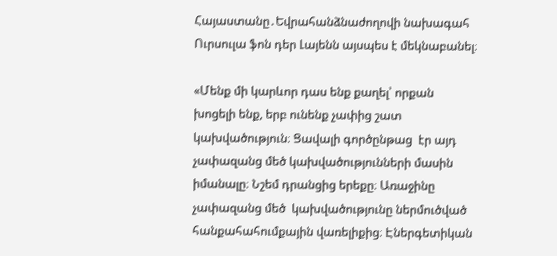Հայաստանը․Եվրահանձնաժողովի նախագահ Ուրսուլա ֆոն դեր Լայենն այսպես է մեկնաբանել։

«Մենք մի կարևոր դաս ենք քաղել՝ որքան խոցելի ենք, երբ ունենք չափից շատ կախվածություն։ Ցավալի գործընթաց  էր այդ չափազանց մեծ կախվածությունների մասին իմանալը։ Նշեմ դրանցից երեքը։ Առաջինը չափազանց մեծ  կախվածությունը ներմուծված հանքահահումքային վառելիքից։ Էներգետիկան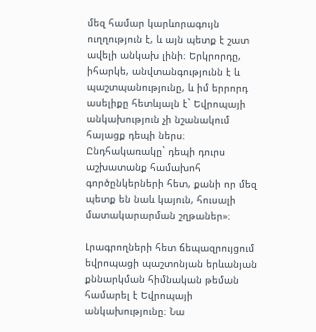մեզ համար կարևորագույն ուղղություն է, և այն պետք է շատ ավելի անկախ լինի։ Երկրորդը, իհարկե, անվտանգությունն է և պաշտպանությունը, և իմ երրորդ ասելիքը հետևյալն է` Եվրոպայի անկախություն չի նշանակում հայացք դեպի ներս։ Ընդհակառակը` դեպի դուրս աշխատանք համախոհ գործընկերների հետ, քանի որ մեզ պետք են նաև կայուն, հուսալի մատակարարման շղթաներ»։

Լրագրողների հետ ճեպազրույցում եվրոպացի պաշտոնյան երևանյան քննարկման հիմնական թեման համարել է Եվրոպայի անկախությունը։ Նա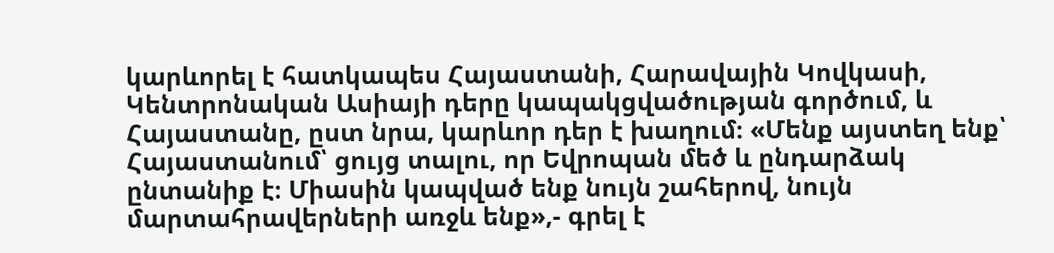կարևորել է հատկապես Հայաստանի, Հարավային Կովկասի, Կենտրոնական Ասիայի դերը կապակցվածության գործում, և Հայաստանը, ըստ նրա, կարևոր դեր է խաղում։ «Մենք այստեղ ենք՝ Հայաստանում՝ ցույց տալու, որ Եվրոպան մեծ և ընդարձակ ընտանիք է։ Միասին կապված ենք նույն շահերով, նույն մարտահրավերների առջև ենք»,- գրել է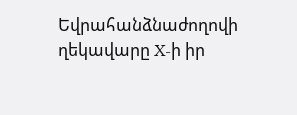Եվրահանձնաժողովի ղեկավարը X-ի իր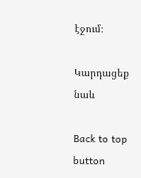էջում։

Կարդացեք նաև

Back to top button